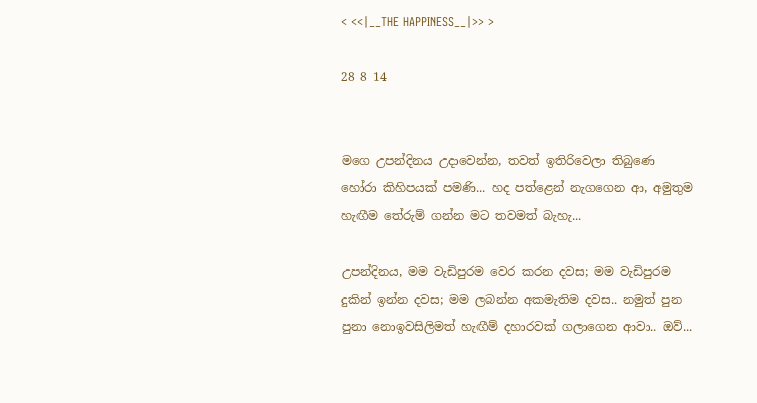< <<|__THE HAPPINESS__|>> >

28 8 14


මගෙ උපන්දිනය උදාවෙන්න, තවත් ඉතිරිවෙලා තිබුණෙ හෝරා කිහිපයක් පමණි... හද පත්ළෙන් නැගගෙන ආ, අමුතුම හැඟීම තේරුම් ගන්න මට තවමත් බැහැ...

උපන්දිනය, මම වැඩිපුරම වෙර කරන දවස; මම වැඩිපුරම දුකින් ඉන්න දවස; මම ලබන්න අකමැතිම දවස.. නමුත් පුන පුනා නොඉවසිලිමත් හැඟීම් දහාරවක් ගලාගෙන ආවා.. ඔව්...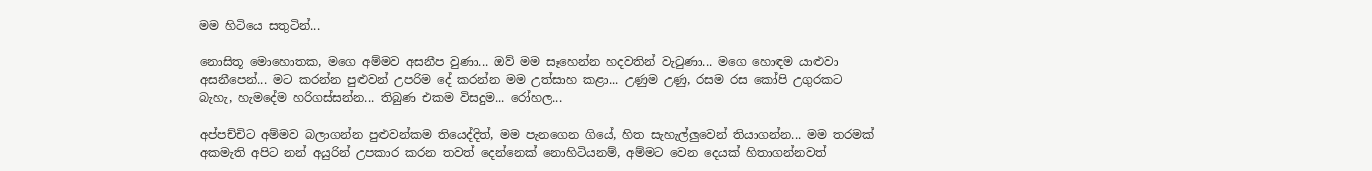මම හිටියෙ සතුටින්...

නොසිතූ මොහොතක, මගෙ අම්මව අසනීප වුණා... ඔව් මම සෑහෙන්න හදවතින් වැටුණා... මගෙ හොඳම යාළුවා අසනීපෙන්... මට කරන්න පුළුවන් උපරිම දේ කරන්න මම උත්සාහ කළා... උණුම උණු, රසම රස කෝපි උගුරකට බැහැ, හැමදේම හරිගස්සන්න... තිබුණ එකම විසදුම... රෝහල...

අප්පච්චිට අම්මව බලාගන්න පුළුවන්කම තියෙද්දිත්, මම පැනගෙන ගියේ, හිත සැහැල්ලුවෙන් තියාගන්න... මම තරමක් අකමැති අපිට නන් අයුරින් උපකාර කරන තවත් දෙන්නෙක් නොහිටියනම්, අම්මට වෙන දෙයක් හිතාගන්නවත්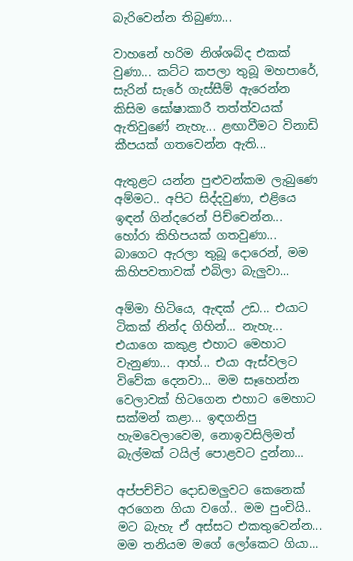බැරිවෙන්න තිබුණා...

වාහනේ හරිම නිශ්ශබ්ද එකක් වුණා... කට්ට කපලා තුබූ මහපාරේ, සැරින් සැරේ ගැස්සීම් ඇරෙන්න කිසිම ඝෝෂාකාරී ත‍ත්ත්වයක් ඇතිවුණේ නැහැ... ළඟාවීමට විනාඩි කීපයක් ගතවෙන්න ඇති...

ඇතුළට යන්න පුළුවන්කම ලැබුණෙ අම්මට.. අපිට සිද්දවුණා, එළියෙ ඉඳන් ගින්දරෙන් පිච්චෙන්න... හෝරා කිහිපයක් ගතවුණා... බාගෙට ඇරලා තුබූ දොරෙන්, මම කිහිපවතාවක් එබිලා බැලුවා...

අම්මා හිටියෙ, ඇඳක් උඩ... එයාට ටිකක් නින්ද ගිහින්... නැහැ... එයාගෙ කකුළ එහාට මෙහාට වැනුණා... ආහ්... එයා ඇස්වලට විවේක දෙනවා... මම සෑහෙන්න වෙලාවක් හිටගෙන එහාට මෙහාට සක්මන් කළා... ඉඳගනිපු හැමවෙලාවෙම, නොඉවසිලිමත් බැල්මක් ටයිල් පොළවට දුන්නා...

අප්පච්චිට දොඩමලුවට කෙනෙක් අරගෙන ගියා වගේ.. මම පුංචියි.. මට බැහැ ඒ අස්සට එකතුවෙන්න... මම තනියම මගේ ලෝකෙට ගියා...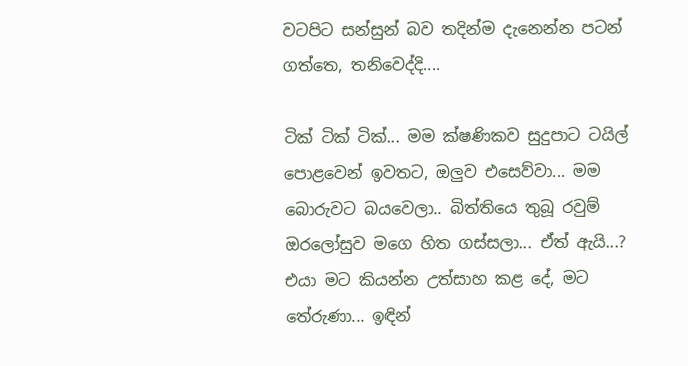වටපිට සන්සුන් බව තදින්ම දැනෙන්න පටන් ගත්තෙ, තනිවෙද්දි....

ටික් ටික් ටික්... මම ක්ෂණිකව සුදුපාට ටයිල් පොළවෙන් ඉවතට, ඔලුව එසෙව්වා... මම බොරුවට බයවෙලා.. බිත්තියෙ තුබූ රවුම් ඔරලෝසුව මගෙ හිත ගස්සලා... ඒත් ඇයි...? එයා මට කියන්න උත්සාහ කළ දේ, මට තේරුණා... ඉඳින්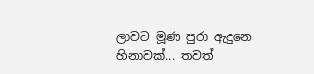ලාවට මූණ පුරා ඇදුනෙ හිනාවක්... තවත්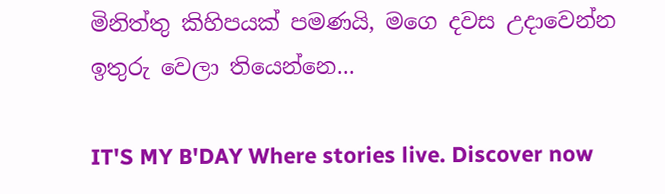මිනිත්තු කිහිපයක් පමණයි, මගෙ දවස උදාවෙන්න ඉතුරු වෙලා තියෙන්නෙ...

IT'S MY B'DAY Where stories live. Discover now